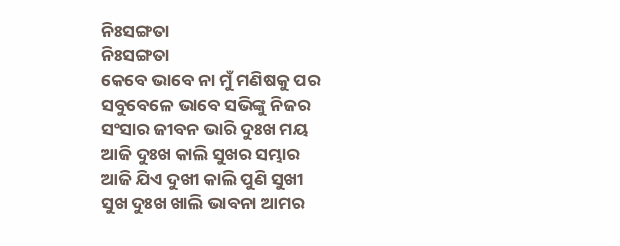ନିଃସଙ୍ଗତା
ନିଃସଙ୍ଗତା
କେବେ ଭାବେ ନା ମୁଁ ମଣିଷକୁ ପର
ସବୁବେଳେ ଭାବେ ସଭିଙ୍କୁ ନିଜର
ସଂସାର ଜୀବନ ଭାରି ଦୁଃଖ ମୟ
ଆଜି ଦୁଃଖ କାଲି ସୁଖର ସମ୍ଭାର
ଆଜି ଯିଏ ଦୁଖୀ କାଲି ପୁଣି ସୁଖୀ
ସୁଖ ଦୁଃଖ ଖାଲି ଭାବନା ଆମର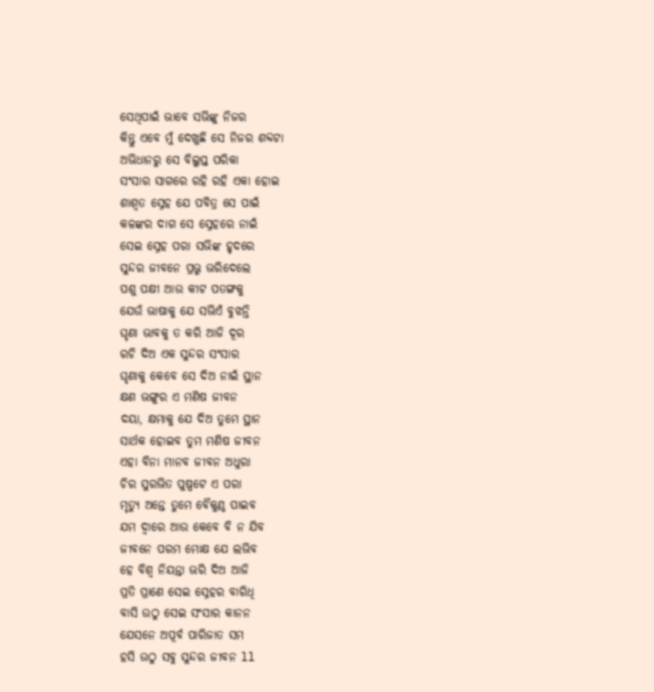ସେଥିପାଇଁ ଭାବେ ସଭିଙ୍କୁ ନିଜର
କିନ୍ତୁ ଏବେ ମୁଁ ଦେଖୁଛି ସେ ନିଜର ଶବ୍ଦଟା
ଅଭିଧାନରୁ ସେ ବିଲୁପ୍ତ ପରିକା
ସଂସାର ସାଗରେ ରହି ରହି ଏକା ହୋଇ
ଶାଶ୍ୱତ ସ୍ନେହ ଯେ ପବିତ୍ର ସେ ପାଇଁ
କଳଙ୍କର ଦାଗ ସେ ସ୍ନେହରେ ନାଇଁ
ସେଇ ସ୍ନେହ ପରା ସଭିଙ୍କ ହୃଦରେ
ସୁନ୍ଦର ଜୀବନେ ପ୍ରଭୁ ଭରିଦେଲେ
ପଶୁ ପକ୍ଷୀ ଆଉ କୀଟ ପତଙ୍ଗକୁ
ଯେଉଁ ଭାଷାକୁ ଯେ ସଭିଏଁ ବୁଝନ୍ତି
ଘୃଣା ଭାବକୁ ତ କରି ଆଜି ଦୂର
ରଚି ଦିଅ ଏକ ସୁନ୍ଦର ସଂସାର
ଘୃଣାକୁ କେବେ ସେ ଦିଅ ନାଇଁ ସ୍ଥାନ
କ୍ଷଣ ଭଙ୍ଗୁର ଏ ମଣିଷ ଜୀବନ
ଦୟା, କ୍ଷମାକୁ ଯେ ଦିଅ ତୁମେ ସ୍ଥାନ
ସାର୍ଥକ ହୋଇବ ତୁମ ମଣିଷ ଜୀବନ
ଏହା ବିନା ମାନବ ଜୀବନ ଅଧୁରା
ଚିର ସୁରଭିତ ପୁଷ୍ପଟେ ଏ ପରା
ମୃତ୍ୟୁ ଅନ୍ତେ ତୁମେ ବୈକୁଣ୍ଠ ପାଇବ
ଯମ ଦ୍ୱାରେ ଆଉ କେବେ ବି ନ ଯିବ
ଜୀବନେ ପରମ ମୋକ୍ଷ ଯେ ଲଭିବ
ହେ ବିଶ୍ୱ ନିୟନ୍ତା ଭରି ଦିଅ ଆଜି
ପ୍ରତି ପ୍ରାଣେ ସେଇ ସ୍ନେହର ବାରିଧି
ବାସି ଉଠୁ ସେଇ ସଂସାର କାନନ
ଯେସନେ ଅପୂର୍ବ ପାରିଜାତ ସମ
ହସି ଉଠୁ ସବୁ ସୁନ୍ଦର ଜୀବନ ll